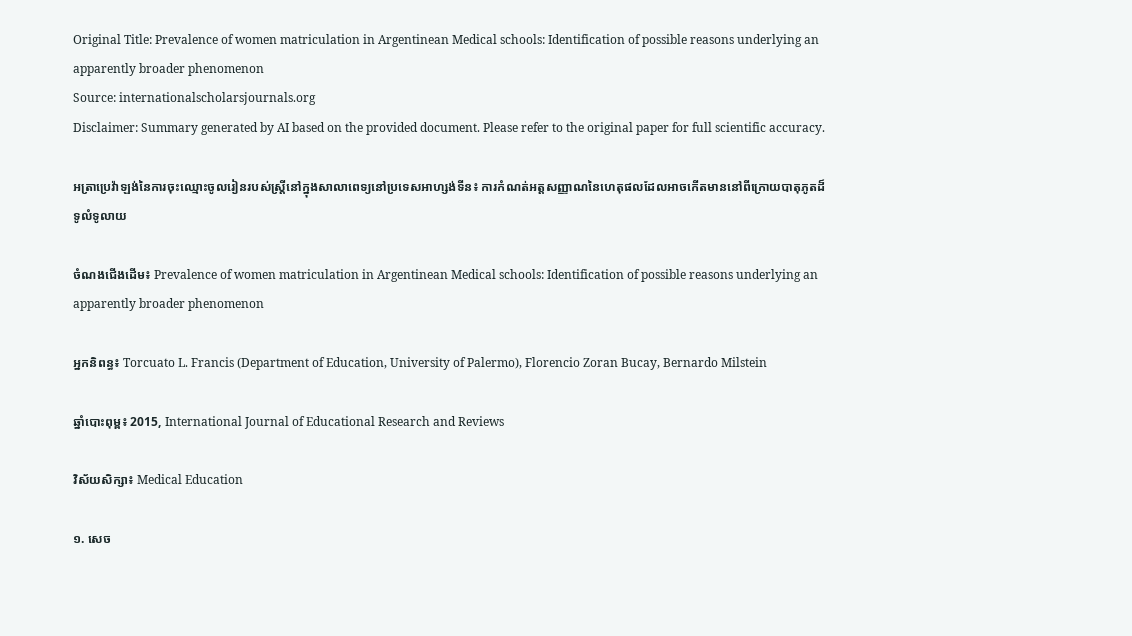Original Title: Prevalence of women matriculation in Argentinean Medical schools: Identification of possible reasons underlying an apparently broader phenomenon
Source: internationalscholarsjournals.org
Disclaimer: Summary generated by AI based on the provided document. Please refer to the original paper for full scientific accuracy.

អត្រាប្រេវ៉ាឡង់នៃការចុះឈ្មោះចូលរៀនរបស់ស្ត្រីនៅក្នុងសាលាពេទ្យនៅប្រទេសអាហ្សង់ទីន៖ ការកំណត់អត្តសញ្ញាណនៃហេតុផលដែលអាចកើតមាននៅពីក្រោយបាតុភូតដ៏ទូលំទូលាយ

ចំណងជើងដើម៖ Prevalence of women matriculation in Argentinean Medical schools: Identification of possible reasons underlying an apparently broader phenomenon

អ្នកនិពន្ធ៖ Torcuato L. Francis (Department of Education, University of Palermo), Florencio Zoran Bucay, Bernardo Milstein

ឆ្នាំបោះពុម្ព៖ 2015, International Journal of Educational Research and Reviews

វិស័យសិក្សា៖ Medical Education

១. សេច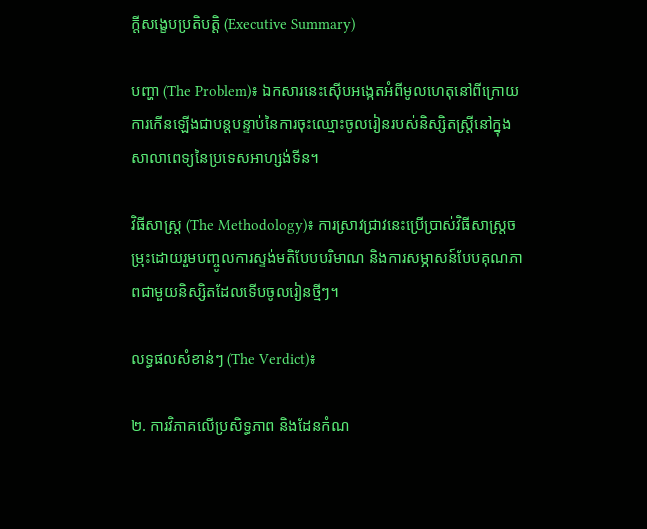ក្តីសង្ខេបប្រតិបត្តិ (Executive Summary)

បញ្ហា (The Problem)៖ ឯកសារនេះស៊ើបអង្កេតអំពីមូលហេតុនៅពីក្រោយការកើនឡើងជាបន្តបន្ទាប់នៃការចុះឈ្មោះចូលរៀនរបស់និស្សិតស្ត្រីនៅក្នុងសាលាពេទ្យនៃប្រទេសអាហ្សង់ទីន។

វិធីសាស្ត្រ (The Methodology)៖ ការស្រាវជ្រាវនេះប្រើប្រាស់វិធីសាស្ត្រចម្រុះដោយរួមបញ្ចូលការស្ទង់មតិបែបបរិមាណ និងការសម្ភាសន៍បែបគុណភាពជាមួយនិស្សិតដែលទើបចូលរៀនថ្មីៗ។

លទ្ធផលសំខាន់ៗ (The Verdict)៖

២. ការវិភាគលើប្រសិទ្ធភាព និងដែនកំណ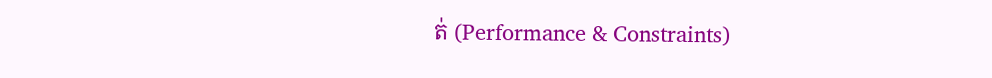ត់ (Performance & Constraints)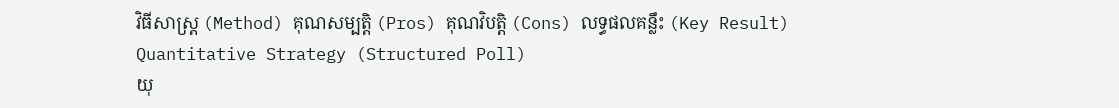វិធីសាស្ត្រ (Method) គុណសម្បត្តិ (Pros) គុណវិបត្តិ (Cons) លទ្ធផលគន្លឹះ (Key Result)
Quantitative Strategy (Structured Poll)
យុ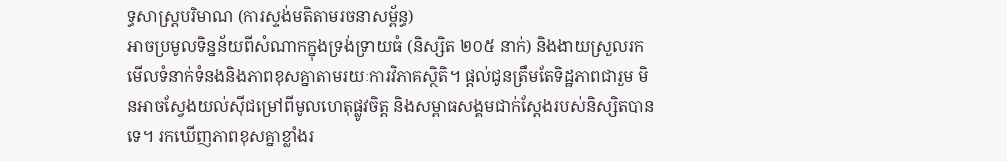ទ្ធសាស្ត្របរិមាណ (ការស្ទង់មតិតាមរចនាសម្ព័ន្ធ)
អាចប្រមូលទិន្នន័យពីសំណាកក្នុងទ្រង់ទ្រាយធំ (និស្សិត ២០៥ នាក់) និងងាយស្រួលរកមើលទំនាក់ទំនងនិងភាពខុសគ្នាតាមរយៈការវិភាគស្ថិតិ។ ផ្តល់ជូនត្រឹមតែទិដ្ឋភាពជារួម មិនអាចស្វែងយល់ស៊ីជម្រៅពីមូលហេតុផ្លូវចិត្ត និងសម្ពាធសង្គមជាក់ស្តែងរបស់និស្សិតបានទេ។ រកឃើញភាពខុសគ្នាខ្លាំងរ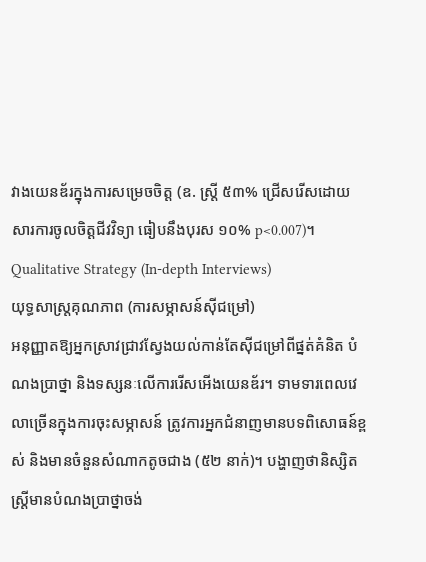វាងយេនឌ័រក្នុងការសម្រេចចិត្ត (ឧ. ស្ត្រី ៥៣% ជ្រើសរើសដោយសារការចូលចិត្តជីវវិទ្យា ធៀបនឹងបុរស ១០% p<0.007)។
Qualitative Strategy (In-depth Interviews)
យុទ្ធសាស្ត្រគុណភាព (ការសម្ភាសន៍ស៊ីជម្រៅ)
អនុញ្ញាតឱ្យអ្នកស្រាវជ្រាវស្វែងយល់កាន់តែស៊ីជម្រៅពីផ្នត់គំនិត បំណងប្រាថ្នា និងទស្សនៈលើការរើសអើងយេនឌ័រ។ ទាមទារពេលវេលាច្រើនក្នុងការចុះសម្ភាសន៍ ត្រូវការអ្នកជំនាញមានបទពិសោធន៍ខ្ពស់ និងមានចំនួនសំណាកតូចជាង (៥២ នាក់)។ បង្ហាញថានិស្សិតស្ត្រីមានបំណងប្រាថ្នាចង់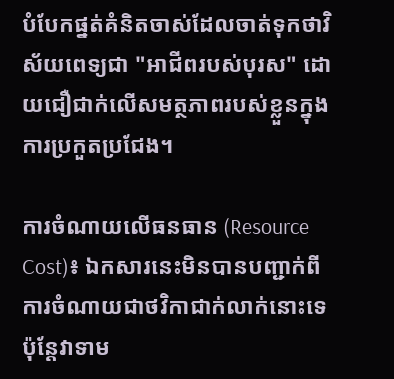បំបែកផ្នត់គំនិតចាស់ដែលចាត់ទុកថាវិស័យពេទ្យជា "អាជីពរបស់បុរស" ដោយជឿជាក់លើសមត្ថភាពរបស់ខ្លួនក្នុងការប្រកួតប្រជែង។

ការចំណាយលើធនធាន (Resource Cost)៖ ឯកសារនេះមិនបានបញ្ជាក់ពីការចំណាយជាថវិកាជាក់លាក់នោះទេ ប៉ុន្តែវាទាម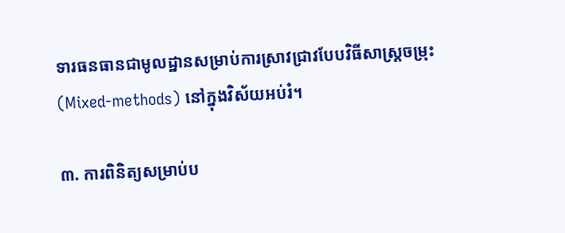ទារធនធានជាមូលដ្ឋានសម្រាប់ការស្រាវជ្រាវបែបវិធីសាស្ត្រចម្រុះ (Mixed-methods) នៅក្នុងវិស័យអប់រំ។

៣. ការពិនិត្យសម្រាប់ប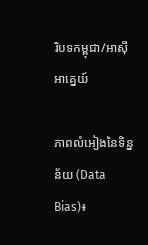រិបទកម្ពុជា/អាស៊ីអាគ្នេយ៍

ភាពលំអៀងនៃទិន្នន័យ (Data Bias)៖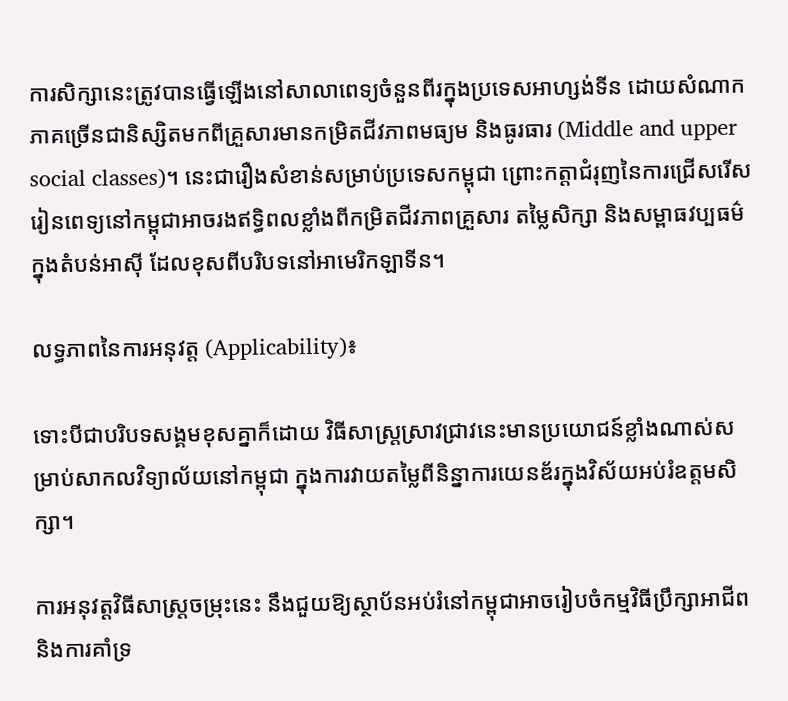ការសិក្សានេះត្រូវបានធ្វើឡើងនៅសាលាពេទ្យចំនួនពីរក្នុងប្រទេសអាហ្សង់ទីន ដោយសំណាកភាគច្រើនជានិស្សិតមកពីគ្រួសារមានកម្រិតជីវភាពមធ្យម និងធូរធារ (Middle and upper social classes)។ នេះជារឿងសំខាន់សម្រាប់ប្រទេសកម្ពុជា ព្រោះកត្តាជំរុញនៃការជ្រើសរើសរៀនពេទ្យនៅកម្ពុជាអាចរងឥទ្ធិពលខ្លាំងពីកម្រិតជីវភាពគ្រួសារ តម្លៃសិក្សា និងសម្ពាធវប្បធម៌ក្នុងតំបន់អាស៊ី ដែលខុសពីបរិបទនៅអាមេរិកឡាទីន។

លទ្ធភាពនៃការអនុវត្ត (Applicability)៖

ទោះបីជាបរិបទសង្គមខុសគ្នាក៏ដោយ វិធីសាស្ត្រស្រាវជ្រាវនេះមានប្រយោជន៍ខ្លាំងណាស់សម្រាប់សាកលវិទ្យាល័យនៅកម្ពុជា ក្នុងការវាយតម្លៃពីនិន្នាការយេនឌ័រក្នុងវិស័យអប់រំឧត្តមសិក្សា។

ការអនុវត្តវិធីសាស្ត្រចម្រុះនេះ នឹងជួយឱ្យស្ថាប័នអប់រំនៅកម្ពុជាអាចរៀបចំកម្មវិធីប្រឹក្សាអាជីព និងការគាំទ្រ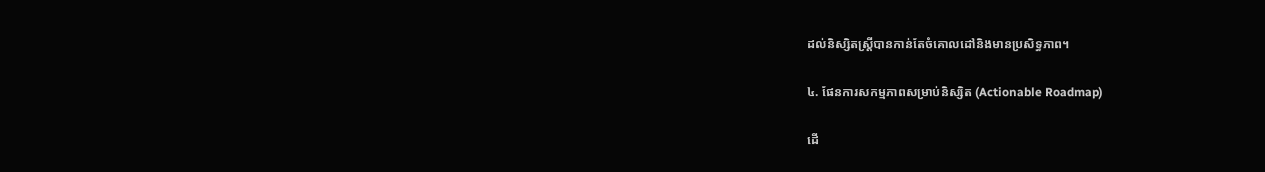ដល់និស្សិតស្ត្រីបានកាន់តែចំគោលដៅនិងមានប្រសិទ្ធភាព។

៤. ផែនការសកម្មភាពសម្រាប់និស្សិត (Actionable Roadmap)

ដើ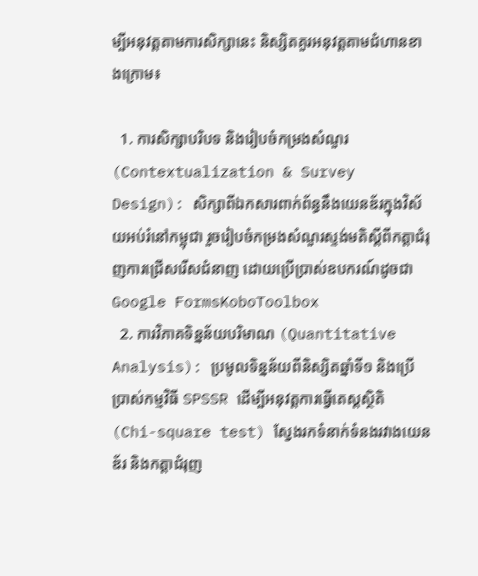ម្បីអនុវត្តតាមការសិក្សានេះ និស្សិតគួរអនុវត្តតាមជំហានខាងក្រោម៖

  1. ការសិក្សាបរិបទ និងរៀបចំកម្រងសំណួរ (Contextualization & Survey Design): សិក្សាពីឯកសារពាក់ព័ន្ធនឹងយេនឌ័រក្នុងវិស័យអប់រំនៅកម្ពុជា រួចរៀបចំកម្រងសំណួរស្ទង់មតិស្តីពីកត្តាជំរុញការជ្រើសរើសជំនាញ ដោយប្រើប្រាស់ឧបករណ៍ដូចជា Google FormsKoboToolbox
  2. ការវិភាគទិន្នន័យបរិមាណ (Quantitative Analysis): ប្រមូលទិន្នន័យពីនិស្សិតឆ្នាំទី១ និងប្រើប្រាស់កម្មវិធី SPSSR ដើម្បីអនុវត្តការធ្វើតេស្តស្ថិតិ (Chi-square test) ស្វែងរកទំនាក់ទំនងរវាងយេនឌ័រ និងកត្តាជំរុញ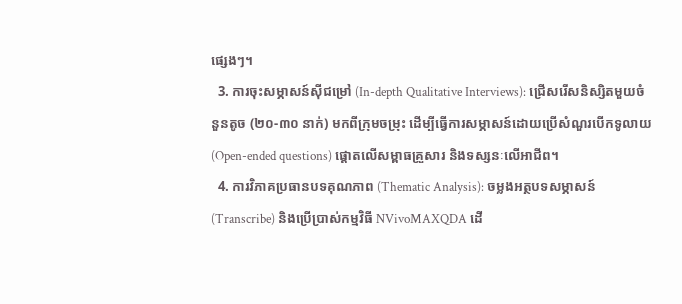ផ្សេងៗ។
  3. ការចុះសម្ភាសន៍ស៊ីជម្រៅ (In-depth Qualitative Interviews): ជ្រើសរើសនិស្សិតមួយចំនួនតូច (២០-៣០ នាក់) មកពីក្រុមចម្រុះ ដើម្បីធ្វើការសម្ភាសន៍ដោយប្រើសំណួរបើកទូលាយ (Open-ended questions) ផ្តោតលើសម្ពាធគ្រួសារ និងទស្សនៈលើអាជីព។
  4. ការវិភាគប្រធានបទគុណភាព (Thematic Analysis): ចម្លងអត្ថបទសម្ភាសន៍ (Transcribe) និងប្រើប្រាស់កម្មវិធី NVivoMAXQDA ដើ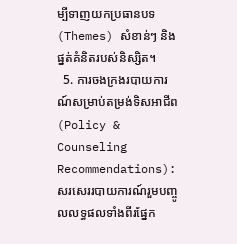ម្បីទាញយកប្រធានបទ (Themes) សំខាន់ៗ និងផ្នត់គំនិតរបស់និស្សិត។
  5. ការចងក្រងរបាយការណ៍សម្រាប់តម្រង់ទិសអាជីព (Policy & Counseling Recommendations): សរសេររបាយការណ៍រួមបញ្ចូលលទ្ធផលទាំងពីរផ្នែក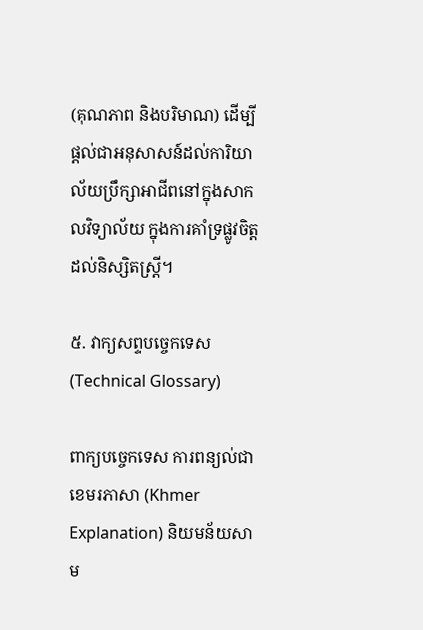(គុណភាព និងបរិមាណ) ដើម្បីផ្តល់ជាអនុសាសន៍ដល់ការិយាល័យប្រឹក្សាអាជីពនៅក្នុងសាកលវិទ្យាល័យ ក្នុងការគាំទ្រផ្លូវចិត្តដល់និស្សិតស្ត្រី។

៥. វាក្យសព្ទបច្ចេកទេស (Technical Glossary)

ពាក្យបច្ចេកទេស ការពន្យល់ជាខេមរភាសា (Khmer Explanation) និយមន័យសាម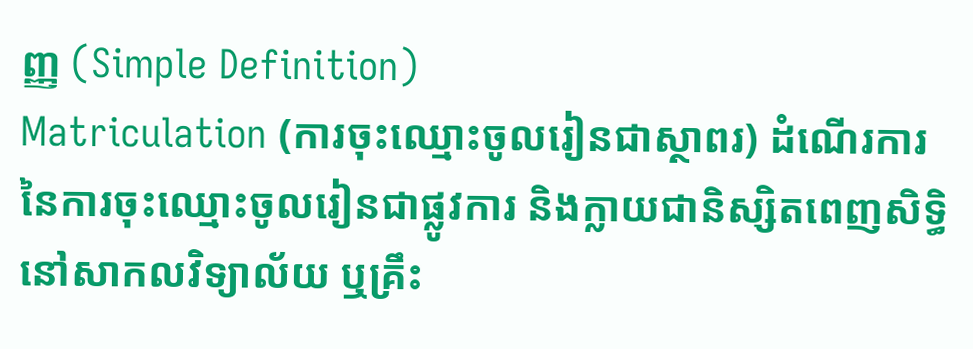ញ្ញ (Simple Definition)
Matriculation (ការចុះឈ្មោះចូលរៀនជាស្ថាពរ) ដំណើរការនៃការចុះឈ្មោះចូលរៀនជាផ្លូវការ និងក្លាយជានិស្សិតពេញសិទ្ធិនៅសាកលវិទ្យាល័យ ឬគ្រឹះ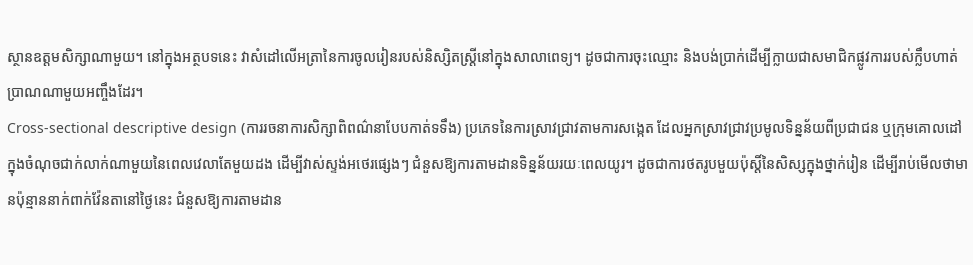ស្ថានឧត្តមសិក្សាណាមួយ។ នៅក្នុងអត្ថបទនេះ វាសំដៅលើអត្រានៃការចូលរៀនរបស់និស្សិតស្ត្រីនៅក្នុងសាលាពេទ្យ។ ដូចជាការចុះឈ្មោះ និងបង់ប្រាក់ដើម្បីក្លាយជាសមាជិកផ្លូវការរបស់ក្លឹបហាត់ប្រាណណាមួយអញ្ចឹងដែរ។
Cross-sectional descriptive design (ការរចនាការសិក្សាពិពណ៌នាបែបកាត់ទទឹង) ប្រភេទនៃការស្រាវជ្រាវតាមការសង្កេត ដែលអ្នកស្រាវជ្រាវប្រមូលទិន្នន័យពីប្រជាជន ឬក្រុមគោលដៅ ក្នុងចំណុចជាក់លាក់ណាមួយនៃពេលវេលាតែមួយដង ដើម្បីវាស់ស្ទង់អថេរផ្សេងៗ ជំនួសឱ្យការតាមដានទិន្នន័យរយៈពេលយូរ។ ដូចជាការថតរូបមួយប៉ុស្តិ៍នៃសិស្សក្នុងថ្នាក់រៀន ដើម្បីរាប់មើលថាមានប៉ុន្មាននាក់ពាក់វ៉ែនតានៅថ្ងៃនេះ ជំនួសឱ្យការតាមដាន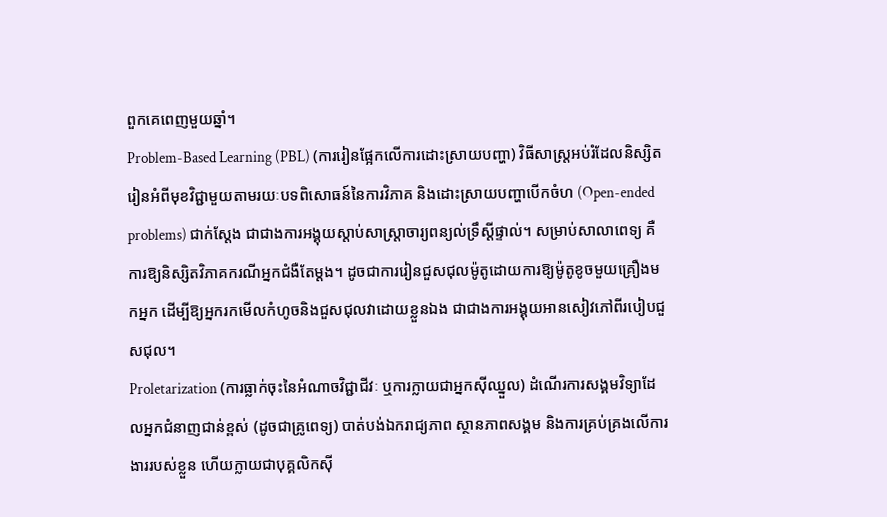ពួកគេពេញមួយឆ្នាំ។
Problem-Based Learning (PBL) (ការរៀនផ្អែកលើការដោះស្រាយបញ្ហា) វិធីសាស្ត្រអប់រំដែលនិស្សិតរៀនអំពីមុខវិជ្ជាមួយតាមរយៈបទពិសោធន៍នៃការវិភាគ និងដោះស្រាយបញ្ហាបើកចំហ (Open-ended problems) ជាក់ស្តែង ជាជាងការអង្គុយស្តាប់សាស្ត្រាចារ្យពន្យល់ទ្រឹស្តីផ្ទាល់។ សម្រាប់សាលាពេទ្យ គឺការឱ្យនិស្សិតវិភាគករណីអ្នកជំងឺតែម្តង។ ដូចជាការរៀនជួសជុលម៉ូតូដោយការឱ្យម៉ូតូខូចមួយគ្រឿងមកអ្នក ដើម្បីឱ្យអ្នករកមើលកំហូចនិងជួសជុលវាដោយខ្លួនឯង ជាជាងការអង្គុយអានសៀវភៅពីរបៀបជួសជុល។
Proletarization (ការធ្លាក់ចុះនៃអំណាចវិជ្ជាជីវៈ ឬការក្លាយជាអ្នកស៊ីឈ្នួល) ដំណើរការសង្គមវិទ្យាដែលអ្នកជំនាញជាន់ខ្ពស់ (ដូចជាគ្រូពេទ្យ) បាត់បង់ឯករាជ្យភាព ស្ថានភាពសង្គម និងការគ្រប់គ្រងលើការងាររបស់ខ្លួន ហើយក្លាយជាបុគ្គលិកស៊ី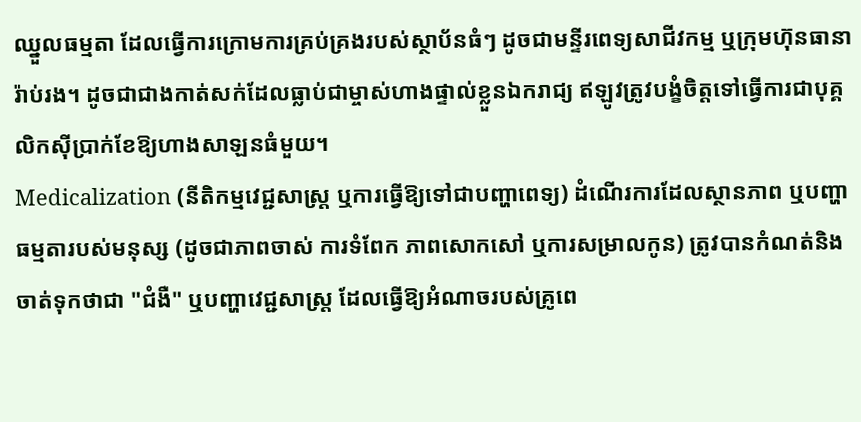ឈ្នួលធម្មតា ដែលធ្វើការក្រោមការគ្រប់គ្រងរបស់ស្ថាប័នធំៗ ដូចជាមន្ទីរពេទ្យសាជីវកម្ម ឬក្រុមហ៊ុនធានារ៉ាប់រង។ ដូចជាជាងកាត់សក់ដែលធ្លាប់ជាម្ចាស់ហាងផ្ទាល់ខ្លួនឯករាជ្យ ឥឡូវត្រូវបង្ខំចិត្តទៅធ្វើការជាបុគ្គលិកស៊ីប្រាក់ខែឱ្យហាងសាឡនធំមួយ។
Medicalization (នីតិកម្មវេជ្ជសាស្ត្រ ឬការធ្វើឱ្យទៅជាបញ្ហាពេទ្យ) ដំណើរការដែលស្ថានភាព ឬបញ្ហាធម្មតារបស់មនុស្ស (ដូចជាភាពចាស់ ការទំពែក ភាពសោកសៅ ឬការសម្រាលកូន) ត្រូវបានកំណត់និងចាត់ទុកថាជា "ជំងឺ" ឬបញ្ហាវេជ្ជសាស្ត្រ ដែលធ្វើឱ្យអំណាចរបស់គ្រូពេ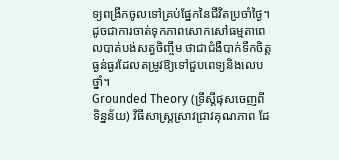ទ្យពង្រីកចូលទៅគ្រប់ផ្នែកនៃជីវិតប្រចាំថ្ងៃ។ ដូចជាការចាត់ទុកភាពសោកសៅធម្មតាពេលបាត់បង់សត្វចិញ្ចឹម ថាជាជំងឺបាក់ទឹកចិត្តធ្ងន់ធ្ងរដែលតម្រូវឱ្យទៅជួបពេទ្យនិងលេបថ្នាំ។
Grounded Theory (ទ្រឹស្តីផុសចេញពីទិន្នន័យ) វិធីសាស្ត្រស្រាវជ្រាវគុណភាព ដែ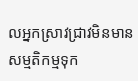លអ្នកស្រាវជ្រាវមិនមានសម្មតិកម្មទុក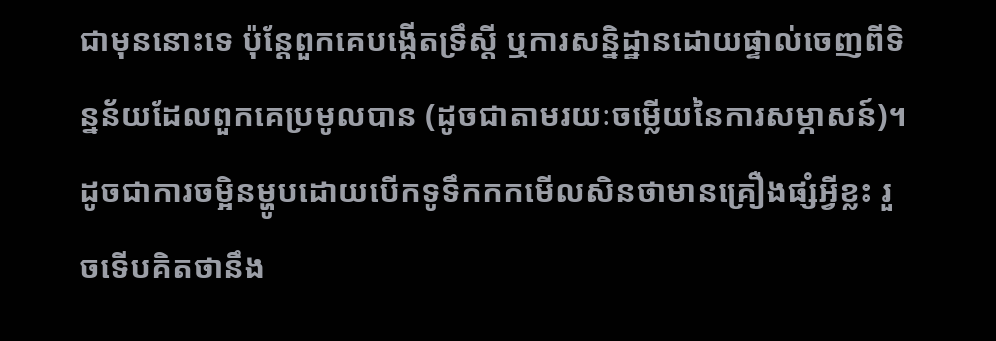ជាមុននោះទេ ប៉ុន្តែពួកគេបង្កើតទ្រឹស្តី ឬការសន្និដ្ឋានដោយផ្ទាល់ចេញពីទិន្នន័យដែលពួកគេប្រមូលបាន (ដូចជាតាមរយៈចម្លើយនៃការសម្ភាសន៍)។ ដូចជាការចម្អិនម្ហូបដោយបើកទូទឹកកកមើលសិនថាមានគ្រឿងផ្សំអ្វីខ្លះ រួចទើបគិតថានឹង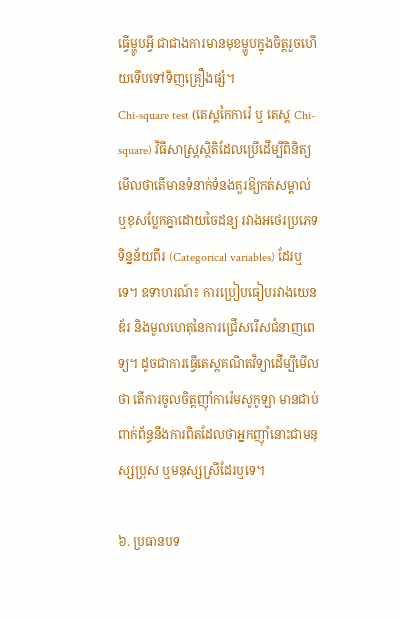ធ្វើម្ហូបអ្វី ជាជាងការមានមុខម្ហូបក្នុងចិត្តរួចហើយទើបទៅទិញគ្រឿងផ្សំ។
Chi-square test (តេស្តកៃការ៉េ ឬ តេស្ត Chi-square) វិធីសាស្ត្រស្ថិតិដែលប្រើដើម្បីពិនិត្យមើលថាតើមានទំនាក់ទំនងគួរឱ្យកត់សម្គាល់ ឬខុសប្លែកគ្នាដោយចៃដន្យ រវាងអថេរប្រភេទទិន្នន័យពីរ (Categorical variables) ដែរឬទេ។ ឧទាហរណ៍៖ ការប្រៀបធៀបរវាងយេនឌ័រ និងមូលហេតុនៃការជ្រើសរើសជំនាញពេទ្យ។ ដូចជាការធ្វើតេស្តគណិតវិទ្យាដើម្បីមើលថា តើការចូលចិត្តញ៉ាំការ៉េមសូកូឡា មានជាប់ពាក់ព័ន្ធនឹងការពិតដែលថាអ្នកញ៉ាំនោះជាមនុស្សប្រុស ឬមនុស្សស្រីដែរឬទេ។

៦. ប្រធានបទ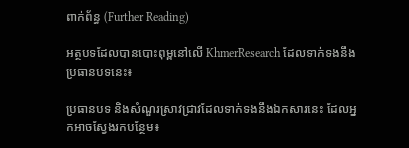ពាក់ព័ន្ធ (Further Reading)

អត្ថបទដែលបានបោះពុម្ពនៅលើ KhmerResearch ដែលទាក់ទងនឹងប្រធានបទនេះ៖

ប្រធានបទ និងសំណួរស្រាវជ្រាវដែលទាក់ទងនឹងឯកសារនេះ ដែលអ្នកអាចស្វែងរកបន្ថែម៖